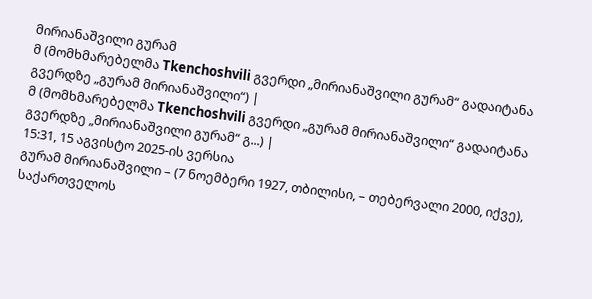მირიანაშვილი გურამ
მ (მომხმარებელმა Tkenchoshvili გვერდი „მირიანაშვილი გურამ“ გადაიტანა გვერდზე „გურამ მირიანაშვილი“) |
მ (მომხმარებელმა Tkenchoshvili გვერდი „გურამ მირიანაშვილი“ გადაიტანა გვერდზე „მირიანაშვილი გურამ“ გ...) |
15:31, 15 აგვისტო 2025-ის ვერსია
გურამ მირიანაშვილი – (7 ნოემბერი 1927, თბილისი, – თებერვალი 2000, იქვე), საქართველოს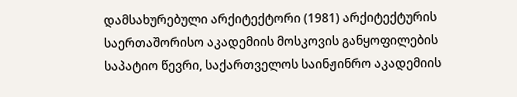დამსახურებული არქიტექტორი (1981) არქიტექტურის საერთაშორისო აკადემიის მოსკოვის განყოფილების საპატიო წევრი, საქართველოს საინჟინრო აკადემიის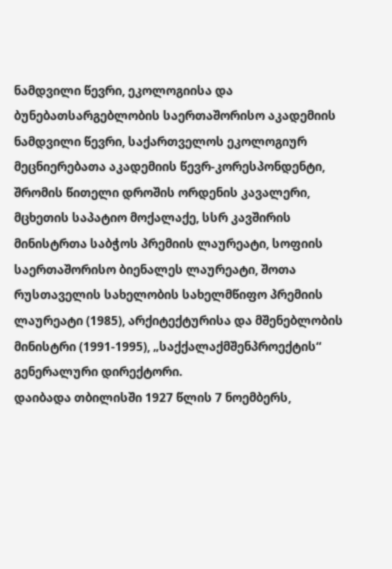ნამდვილი წევრი, ეკოლოგიისა და ბუნებათსარგებლობის საერთაშორისო აკადემიის ნამდვილი წევრი, საქართველოს ეკოლოგიურ მეცნიერებათა აკადემიის წევრ-კორესპონდენტი, შრომის წითელი დროშის ორდენის კავალერი, მცხეთის საპატიო მოქალაქე, სსრ კავშირის მინისტრთა საბჭოს პრემიის ლაურეატი, სოფიის საერთაშორისო ბიენალეს ლაურეატი, შოთა რუსთაველის სახელობის სახელმწიფო პრემიის ლაურეატი (1985), არქიტექტურისა და მშენებლობის მინისტრი (1991-1995), „საქქალაქმშენპროექტის“ გენერალური დირექტორი.
დაიბადა თბილისში 1927 წლის 7 ნოემბერს,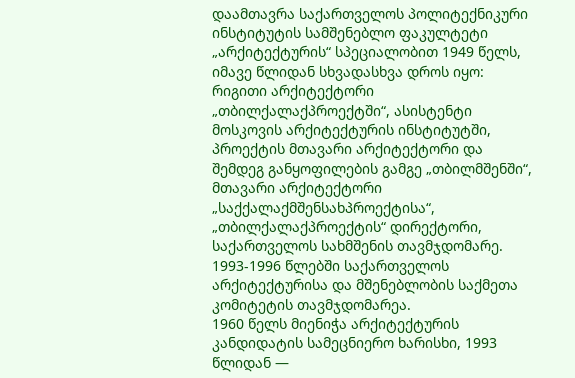დაამთავრა საქართველოს პოლიტექნიკური ინსტიტუტის სამშენებლო ფაკულტეტი „არქიტექტურის“ სპეციალობით 1949 წელს, იმავე წლიდან სხვადასხვა დროს იყო: რიგითი არქიტექტორი „თბილქალაქპროექტში“, ასისტენტი მოსკოვის არქიტექტურის ინსტიტუტში, პროექტის მთავარი არქიტექტორი და შემდეგ განყოფილების გამგე „თბილმშენში“, მთავარი არქიტექტორი „საქქალაქმშენსახპროექტისა“, „თბილქალაქპროექტის“ დირექტორი, საქართველოს სახმშენის თავმჯდომარე.
1993-1996 წლებში საქართველოს არქიტექტურისა და მშენებლობის საქმეთა კომიტეტის თავმჯდომარეა.
1960 წელს მიენიჭა არქიტექტურის კანდიდატის სამეცნიერო ხარისხი, 1993 წლიდან —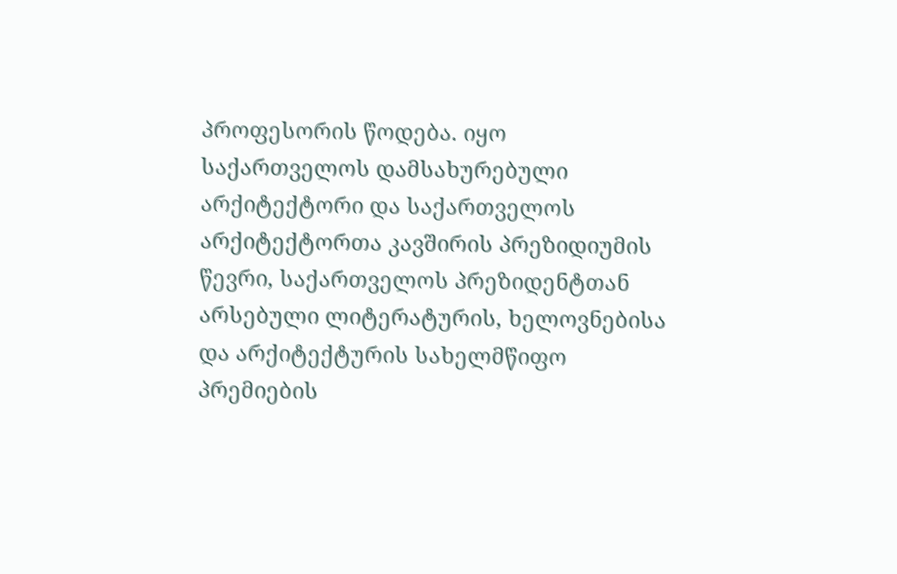პროფესორის წოდება. იყო საქართველოს დამსახურებული არქიტექტორი და საქართველოს არქიტექტორთა კავშირის პრეზიდიუმის წევრი, საქართველოს პრეზიდენტთან არსებული ლიტერატურის, ხელოვნებისა და არქიტექტურის სახელმწიფო პრემიების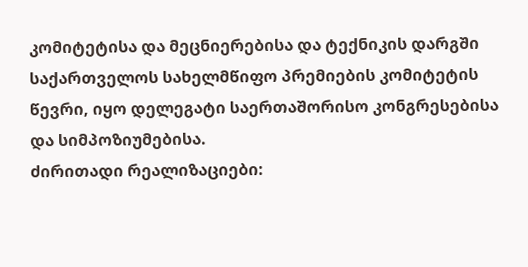კომიტეტისა და მეცნიერებისა და ტექნიკის დარგში საქართველოს სახელმწიფო პრემიების კომიტეტის წევრი, იყო დელეგატი საერთაშორისო კონგრესებისა და სიმპოზიუმებისა.
ძირითადი რეალიზაციები: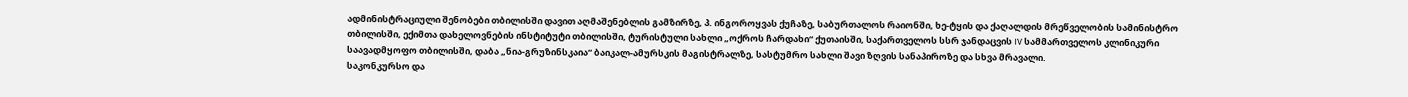ადმინისტრაციული შენობები თბილისში დავით აღმაშენებლის გამზირზე, პ. ინგოროყვას ქუჩაზე, საბურთალოს რაიონში, ხე-ტყის და ქაღალდის მრეწველობის სამინისტრო თბილისში, ექიმთა დახელოვნების ინსტიტუტი თბილისში, ტურისტული სახლი „ოქროს ჩარდახი“ ქუთაისში, საქართველოს სსრ ჯანდაცვის IV სამმართველოს კლინიკური საავადმყოფო თბილისში, დაბა „ნია-გრუზინსკაია“ ბაიკალ-ამურსკის მაგისტრალზე, სასტუმრო სახლი შავი ზღვის სანაპიროზე და სხვა მრავალი.
საკონკურსო და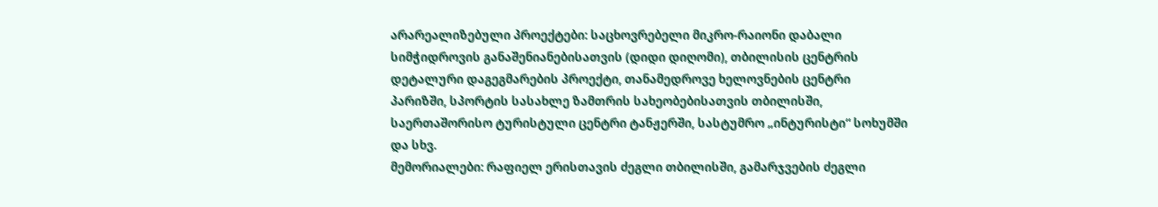არარეალიზებული პროექტები: საცხოვრებელი მიკრო-რაიონი დაბალი სიმჭიდროვის განაშენიანებისათვის (დიდი დიღომი), თბილისის ცენტრის დეტალური დაგეგმარების პროექტი, თანამედროვე ხელოვნების ცენტრი პარიზში, სპორტის სასახლე ზამთრის სახეობებისათვის თბილისში, საერთაშორისო ტურისტული ცენტრი ტანჟერში, სასტუმრო „ინტურისტი“ სოხუმში და სხვ.
მემორიალები: რაფიელ ერისთავის ძეგლი თბილისში, გამარჯვების ძეგლი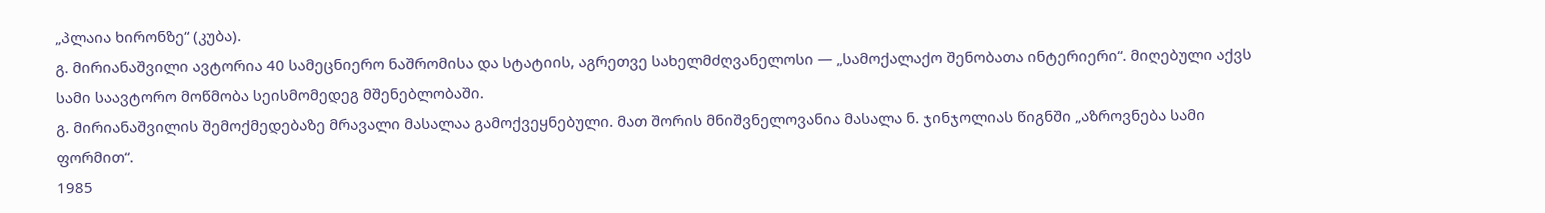„პლაია ხირონზე“ (კუბა).
გ. მირიანაშვილი ავტორია 40 სამეცნიერო ნაშრომისა და სტატიის, აგრეთვე სახელმძღვანელოსი — „სამოქალაქო შენობათა ინტერიერი“. მიღებული აქვს სამი საავტორო მოწმობა სეისმომედეგ მშენებლობაში.
გ. მირიანაშვილის შემოქმედებაზე მრავალი მასალაა გამოქვეყნებული. მათ შორის მნიშვნელოვანია მასალა ნ. ჯინჯოლიას წიგნში „აზროვნება სამი ფორმით“.
1985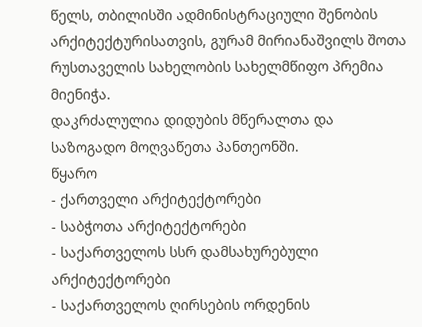წელს, თბილისში ადმინისტრაციული შენობის არქიტექტურისათვის, გურამ მირიანაშვილს შოთა რუსთაველის სახელობის სახელმწიფო პრემია მიენიჭა.
დაკრძალულია დიდუბის მწერალთა და საზოგადო მოღვაწეთა პანთეონში.
წყარო
- ქართველი არქიტექტორები
- საბჭოთა არქიტექტორები
- საქართველოს სსრ დამსახურებული არქიტექტორები
- საქართველოს ღირსების ორდენის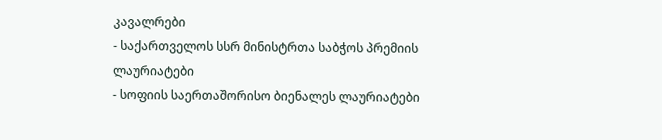კავალრები
- საქართველოს სსრ მინისტრთა საბჭოს პრემიის ლაურიატები
- სოფიის საერთაშორისო ბიენალეს ლაურიატები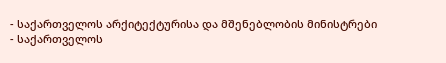- საქართველოს არქიტექტურისა და მშენებლობის მინისტრები
- საქართველოს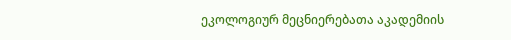ეკოლოგიურ მეცნიერებათა აკადემიის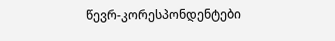წევრ-კორესპონდენტები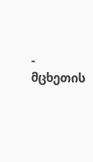- მცხეთის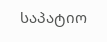საპატიო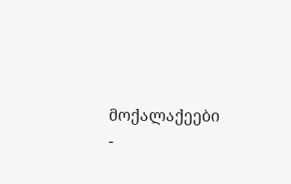მოქალაქეები
-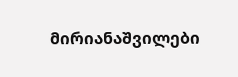მირიანაშვილები